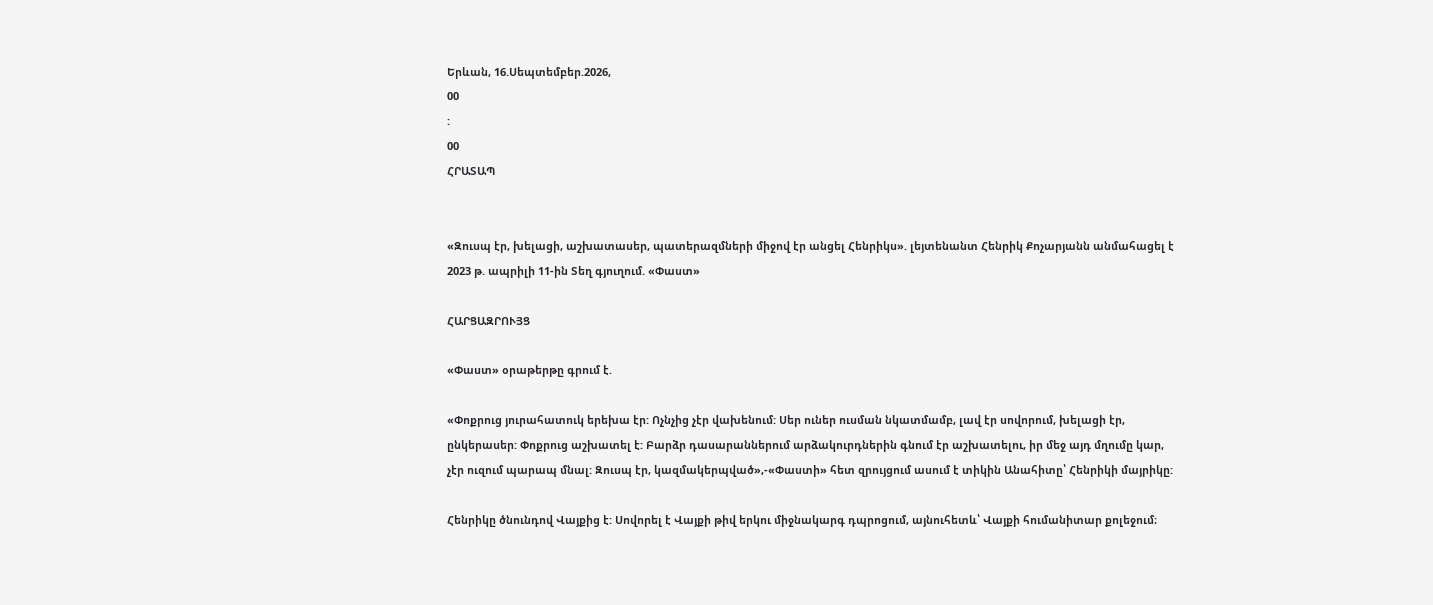Երևան, 16.Սեպտեմբեր.2026,
00
:
00
ՀՐԱՏԱՊ


«Զուսպ էր, խելացի, աշխատասեր, պատերազմների միջով էր անցել Հենրիկս». լեյտենանտ Հենրիկ Քոչարյանն անմահացել է 2023 թ. ապրիլի 11-ին Տեղ գյուղում. «Փաստ»

ՀԱՐՑԱԶՐՈՒՅՑ

«Փաստ» օրաթերթը գրում է.

«Փոքրուց յուրահատուկ երեխա էր: Ոչնչից չէր վախենում: Սեր ուներ ուսման նկատմամբ, լավ էր սովորում, խելացի էր, ընկերասեր: Փոքրուց աշխատել է: Բարձր դասարաններում արձակուրդներին գնում էր աշխատելու, իր մեջ այդ մղումը կար, չէր ուզում պարապ մնալ: Զուսպ էր, կազմակերպված»,-«Փաստի» հետ զրույցում ասում է տիկին Անահիտը՝ Հենրիկի մայրիկը:

Հենրիկը ծնունդով Վայքից է: Սովորել է Վայքի թիվ երկու միջնակարգ դպրոցում, այնուհետև՝ Վայքի հումանիտար քոլեջում։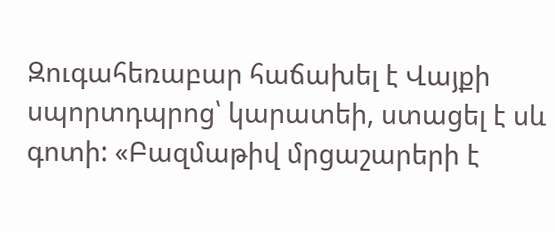Զուգահեռաբար հաճախել է Վայքի սպորտդպրոց՝ կարատեի, ստացել է սև գոտի: «Բազմաթիվ մրցաշարերի է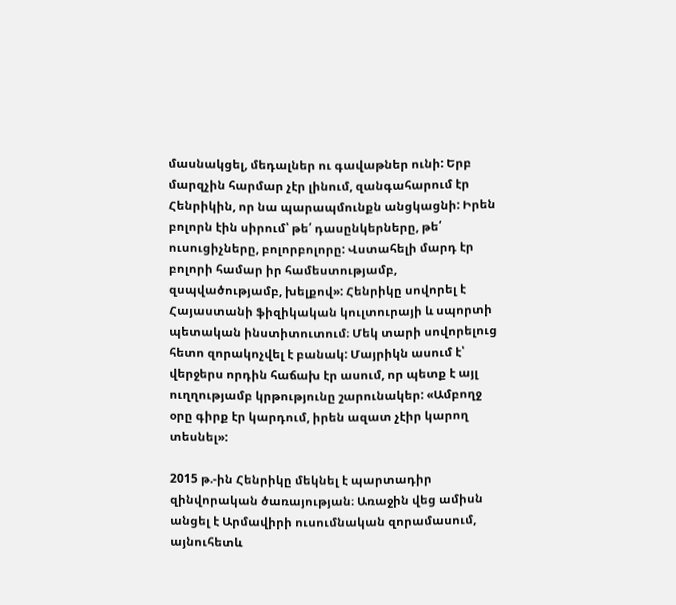մասնակցել, մեդալներ ու գավաթներ ունի: Երբ մարզչին հարմար չէր լինում, զանգահարում էր Հենրիկին, որ նա պարապմունքն անցկացնի: Իրեն բոլորն էին սիրում՝ թե՛ դասընկերները, թե՛ ուսուցիչները, բոլորբոլորը: Վստահելի մարդ էր բոլորի համար իր համեստությամբ, զսպվածությամբ, խելքով»: Հենրիկը սովորել է Հայաստանի ֆիզիկական կուլտուրայի և սպորտի պետական ինստիտուտում։ Մեկ տարի սովորելուց հետո զորակոչվել է բանակ: Մայրիկն ասում է՝ վերջերս որդին հաճախ էր ասում, որ պետք է այլ ուղղությամբ կրթությունը շարունակեր: «Ամբողջ օրը գիրք էր կարդում, իրեն ազատ չէիր կարող տեսնել»:

2015 թ.-ին Հենրիկը մեկնել է պարտադիր զինվորական ծառայության։ Առաջին վեց ամիսն անցել է Արմավիրի ուսումնական զորամասում, այնուհետև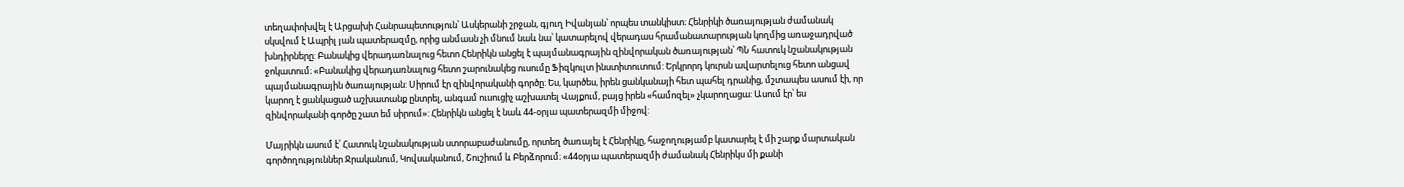տեղափոխվել է Արցախի Հանրապետություն՝ Ասկերանի շրջան, գյուղ Իվանյան՝ որպես տանկիստ։ Հենրիկի ծառայության ժամանակ սկսվում է Ապրիլ յան պատերազմը, որից անմասն չի մնում նաև նա՝ կատարելով վերադաս հրամանատարության կողմից առաջադրված խնդիրները: Բանակից վերադառնալուց հետո Հենրիկն անցել է պայմանագրային զինվորական ծառայության՝ ՊՆ հատուկ նշանակության ջոկատում։ «Բանակից վերադառնալուց հետո շարունակեց ուսումը Ֆիզկուլտ ինստիտուտում: Երկրորդ կուրսն ավարտելուց հետո անցավ պայմանագրային ծառայության: Սիրում էր զինվորականի գործը: Ես, կարծես, իրեն ցանկանայի հետ պահել դրանից, մշտապես ասում էի, որ կարող է ցանկացած աշխատանք ընտրել, անգամ ուսուցիչ աշխատել Վայքում, բայց իրեն «համոզել» չկարողացա: Ասում էր՝ ես զինվորականի գործը շատ եմ սիրում»: Հենրիկն անցել է նաև 44-օրյա պատերազմի միջով:

Մայրիկն ասում է՝ Հատուկ նշանակության ստորաբաժանումը, որտեղ ծառայել է Հենրիկը, հաջողությամբ կատարել է մի շարք մարտական գործողություններ Ջրականում, Կովսականում, Շուշիում և Բերձորում։ «44օրյա պատերազմի ժամանակ Հենրիկս մի քանի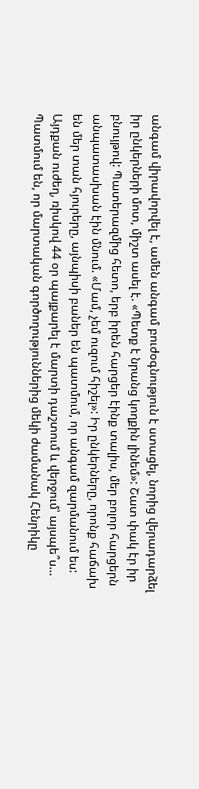անգամ վիրավորվել է, ամեն անգամ բուժօգնություն է ստացել, նորից վերադարձել իր ընկերների մոտ, միշտ ասել է. «Պետք է նրանց կողքին լինեմ»: Շատ փակ էր իր բնույթով: Պատերազմից հետո, երբ իրեն հարցեր էինք տալիս, մեր բոլոր հարցերն անպատասխան էին մնում. «Մամ, չեմ ուզում հիշել»: Իր ընկերները, որոնք հաճախ են մեր տան հյուրերը, այնպիսի բաներ են պատմում, որ անգամ զարմանում ես: Այդքան ուժեղ, ռիսկով 44 օր պայքարել է մարտի դաշտում և վերջում՝ այսպե՞ս… Պատմում են, որ մարտական գործողություններից մեկի ժամանակ Հենրիկը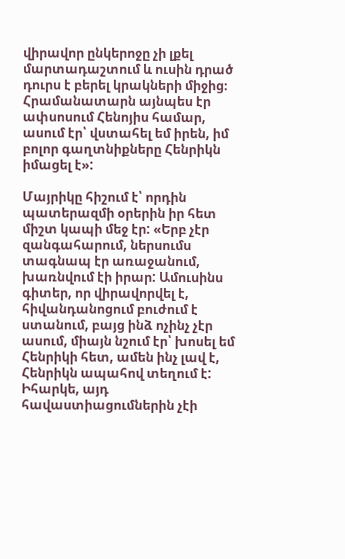վիրավոր ընկերոջը չի լքել մարտադաշտում և ուսին դրած դուրս է բերել կրակների միջից։ Հրամանատարն այնպես էր ափսոսում Հենոյիս համար, ասում էր՝ վստահել եմ իրեն, իմ բոլոր գաղտնիքները Հենրիկն իմացել է»:

Մայրիկը հիշում է՝ որդին պատերազմի օրերին իր հետ միշտ կապի մեջ էր: «Երբ չէր զանգահարում, ներսումս տագնապ էր առաջանում, խառնվում էի իրար: Ամուսինս գիտեր, որ վիրավորվել է, հիվանդանոցում բուժում է ստանում, բայց ինձ ոչինչ չէր ասում, միայն նշում էր՝ խոսել եմ Հենրիկի հետ, ամեն ինչ լավ է, Հենրիկն ապահով տեղում է: Իհարկե, այդ հավաստիացումներին չէի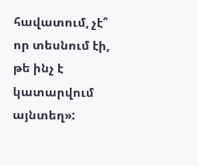հավատում, չէ՞ որ տեսնում էի, թե ինչ է կատարվում այնտեղ»: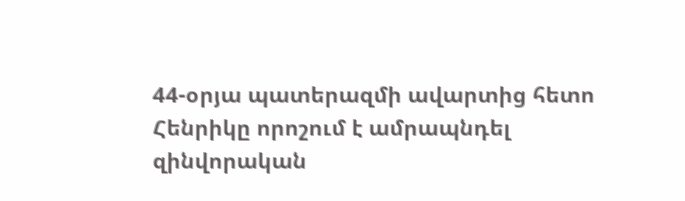44-օրյա պատերազմի ավարտից հետո Հենրիկը որոշում է ամրապնդել զինվորական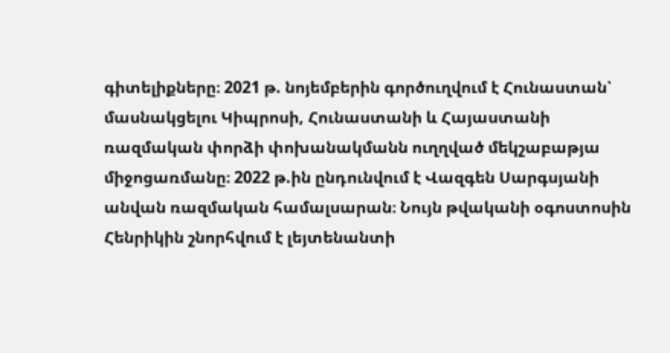գիտելիքները։ 2021 թ. նոյեմբերին գործուղվում է Հունաստան՝ մասնակցելու Կիպրոսի, Հունաստանի և Հայաստանի ռազմական փորձի փոխանակմանն ուղղված մեկշաբաթյա միջոցառմանը։ 2022 թ.ին ընդունվում է Վազգեն Սարգսյանի անվան ռազմական համալսարան։ Նույն թվականի օգոստոսին Հենրիկին շնորհվում է լեյտենանտի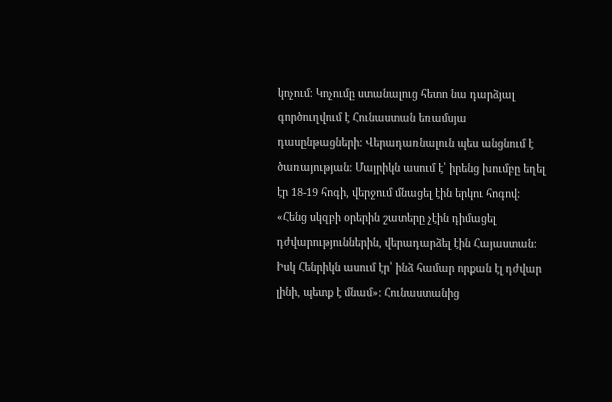կոչում։ Կոչումը ստանալուց հետո նա դարձյալ գործուղվում է Հունաստան եռամսյա դասընթացների։ Վերադառնալուն պես անցնում է ծառայության։ Մայրիկն ասում է՝ իրենց խումբը եղել էր 18-19 հոգի, վերջում մնացել էին երկու հոգով: «Հենց սկզբի օրերին շատերը չէին դիմացել դժվարություններին, վերադարձել էին Հայաստան: Իսկ Հենրիկն ասում էր՝ ինձ համար որքան էլ դժվար լինի, պետք է մնամ»: Հունաստանից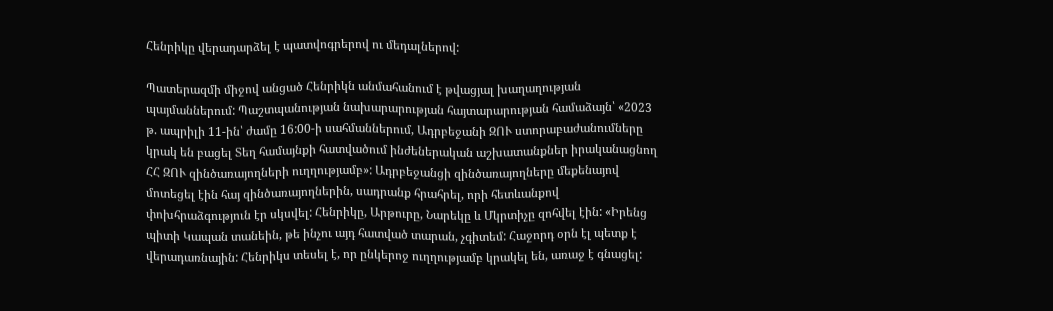Հենրիկը վերադարձել է պատվոգրերով ու մեդալներով:

Պատերազմի միջով անցած Հենրիկն անմահանում է թվացյալ խաղաղության պայմաններում: Պաշտպանության նախարարության հայտարարության համաձայն՝ «2023 թ. ապրիլի 11-ին՝ ժամը 16:00-ի սահմաններում, Ադրբեջանի ԶՈՒ ստորաբաժանումները կրակ են բացել Տեղ համայնքի հատվածում ինժեներական աշխատանքներ իրականացնող ՀՀ ԶՈՒ զինծառայողների ուղղությամբ»: Ադրբեջանցի զինծառայողները մեքենայով մոտեցել էին հայ զինծառայողներին, սադրանք հրահրել, որի հետևանքով փոխհրաձգություն էր սկսվել: Հենրիկը, Արթուրը, Նարեկը և Մկրտիչը զոհվել էին: «Իրենց պիտի Կապան տանեին, թե ինչու այդ հատված տարան, չգիտեմ: Հաջորդ օրն էլ պետք է վերադառնային: Հենրիկս տեսել է, որ ընկերոջ ուղղությամբ կրակել են, առաջ է գնացել: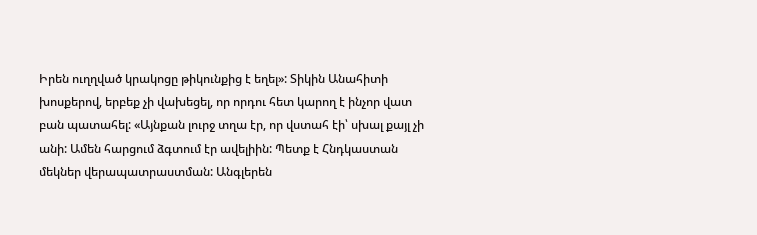Իրեն ուղղված կրակոցը թիկունքից է եղել»: Տիկին Անահիտի խոսքերով, երբեք չի վախեցել, որ որդու հետ կարող է ինչոր վատ բան պատահել: «Այնքան լուրջ տղա էր, որ վստահ էի՝ սխալ քայլ չի անի: Ամեն հարցում ձգտում էր ավելիին: Պետք է Հնդկաստան մեկներ վերապատրաստման: Անգլերեն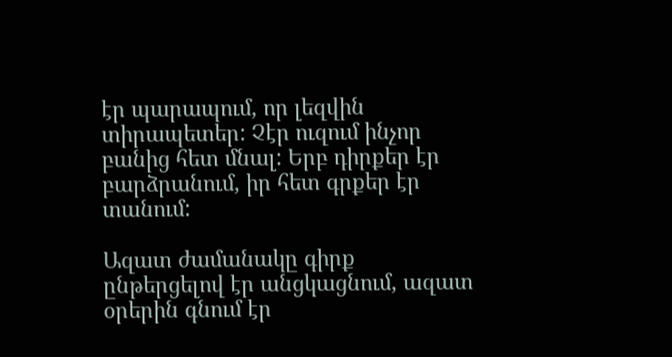էր պարապում, որ լեզվին տիրապետեր: Չէր ուզում ինչոր բանից հետ մնալ: Երբ դիրքեր էր բարձրանում, իր հետ գրքեր էր տանում:

Ազատ ժամանակը գիրք ընթերցելով էր անցկացնում, ազատ օրերին գնում էր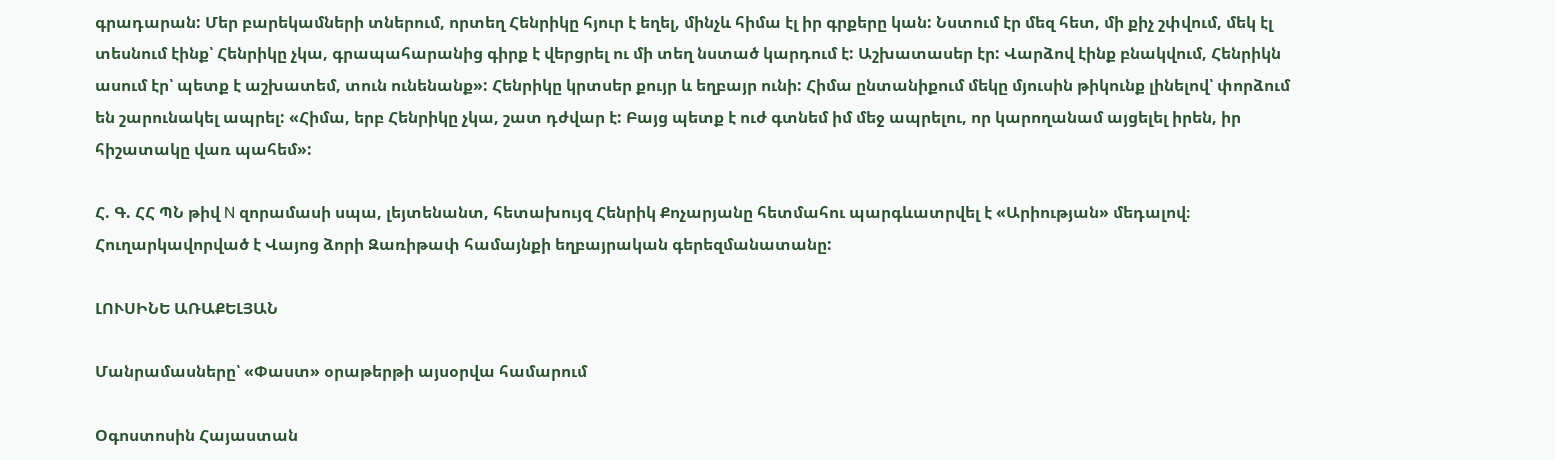գրադարան: Մեր բարեկամների տներում, որտեղ Հենրիկը հյուր է եղել, մինչև հիմա էլ իր գրքերը կան: Նստում էր մեզ հետ, մի քիչ շփվում, մեկ էլ տեսնում էինք՝ Հենրիկը չկա, գրապահարանից գիրք է վերցրել ու մի տեղ նստած կարդում է: Աշխատասեր էր: Վարձով էինք բնակվում, Հենրիկն ասում էր՝ պետք է աշխատեմ, տուն ունենանք»: Հենրիկը կրտսեր քույր և եղբայր ունի: Հիմա ընտանիքում մեկը մյուսին թիկունք լինելով՝ փորձում են շարունակել ապրել: «Հիմա, երբ Հենրիկը չկա, շատ դժվար է: Բայց պետք է ուժ գտնեմ իմ մեջ ապրելու, որ կարողանամ այցելել իրեն, իր հիշատակը վառ պահեմ»:

Հ. Գ. ՀՀ ՊՆ թիվ N զորամասի սպա, լեյտենանտ, հետախույզ Հենրիկ Քոչարյանը հետմահու պարգևատրվել է «Արիության» մեդալով։ Հուղարկավորված է Վայոց ձորի Զառիթափ համայնքի եղբայրական գերեզմանատանը:

ԼՈՒՍԻՆԵ ԱՌԱՔԵԼՅԱՆ

Մանրամասները՝ «Փաստ» օրաթերթի այսօրվա համարում

Օգոստոսին Հայաստան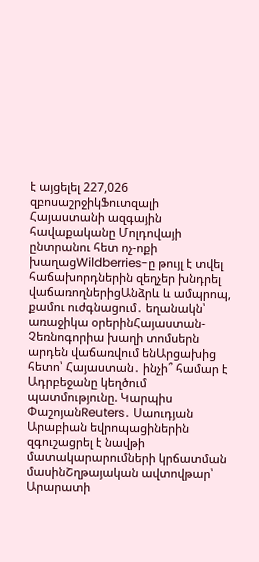է այցելել 227,026 զբոսաշրջիկՖուտզալի Հայաստանի ազգային հավաքականը Մոլդովայի ընտրանու հետ ոչ-ոքի խաղացWildberries-ը թույլ է տվել հաճախորդներին զեղչեր խնդրել վաճառողներիցԱնձրև և ամպրոպ, քամու ուժգնացում․ եղանակն՝ առաջիկա օրերինՀայաստան-Չեռնոգորիա խաղի տոմսերն արդեն վաճառվում ենԱրցախից հետո՝ Հայաստան․ ինչի՞ համար է Ադրբեջանը կեղծում պատմությունը. Կարպիս ՓաշոյանReuters․ Սաուդյան Արաբիան եվրոպացիներին զգուշացրել է նավթի մատակարարումների կրճատման մասինՇղթայական ավտովթար՝ Արարատի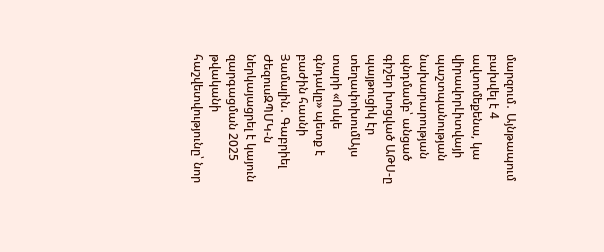մարզում․ Այնթապում բախվել է 4 ավտոմեքենա, կա վիրավորԼիտվայի պաշտպանության նախարարության պնդմամբ՝ անցած գիշեր խոցված ԱԹՍ-ը պայթուցիկ էր տեղափոխումԱյս տարի «Ոսկե գնդակը» պետք է բաժին հասնի Յամալին․ Գաբրիել ԺեզուսԶՊՄԿ-ն ներկայացրել է կայուն զարգացման 2025 թվականի հաշվետվությունը՝ նոր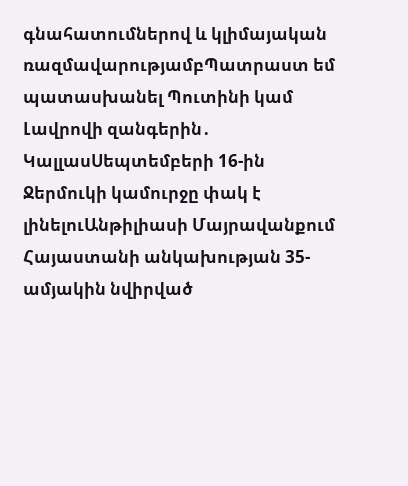գնահատումներով և կլիմայական ռազմավարությամբՊատրաստ եմ պատասխանել Պուտինի կամ Լավրովի զանգերին․ ԿալլասՍեպտեմբերի 16-ին Ջերմուկի կամուրջը փակ է լինելուԱնթիլիասի Մայրավանքում Հայաստանի անկախության 35-ամյակին նվիրված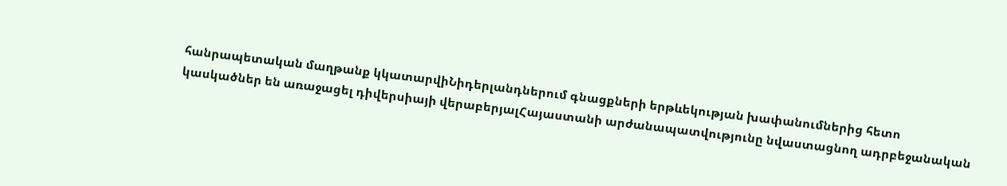հանրապետական մաղթանք կկատարվիՆիդերլանդներում գնացքների երթևեկության խափանումներից հետո կասկածներ են առաջացել դիվերսիայի վերաբերյալՀայաստանի արժանապատվությունը նվաստացնող ադրբեջանական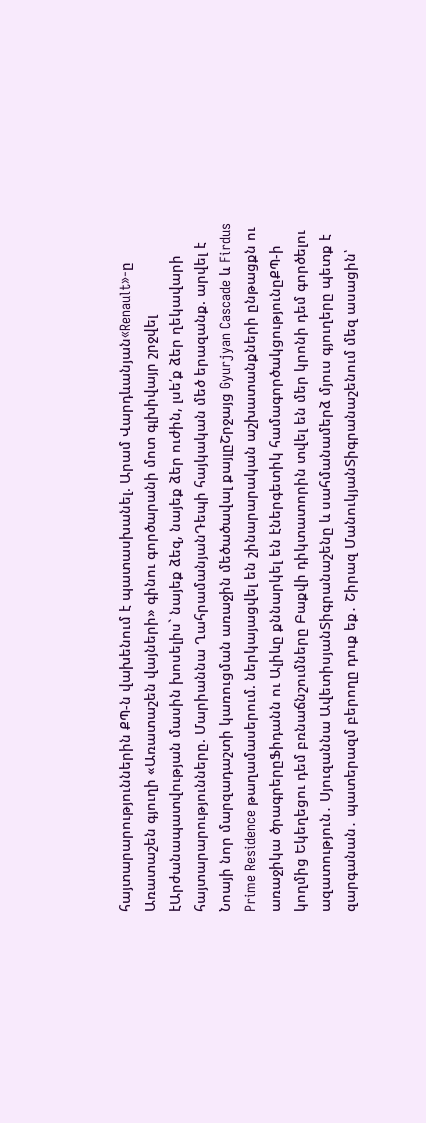հայտարարություններին ՔՊ-ն վախենում է պատասխանել. Արամ Վարդևանյան«Renault»-ը Առատաշեն գյուղի «Առատաշեն վայների» գինու գործարանի մոտ գլխիվայր շրջվել էԱրժանապատվության մասին խոսելիս` նայեք ձեզ, նայեք ձեր ուժին, լսե՛ք ձեր ղեկավարի հայտարարությունները. Մարիաննա ՂահրամանյանԴեպի հայկական մեծ երազանք. արվել է Նոայի նոր մարզադաշտի կառուցման առաջին մեծածավալ քայլըՇրջայց Gyurjyan Cascade և Firdus Prime Residence թաղամասերում. ներկայացվել են շինարարական աշխատանքների ընթացքն ու առաջիկա ծրագրերըՖիդանն ու Ալիևը քննարկել են էներգետիկ համագործակցությունըՔՊ-ի կողմից Եկեղեցու դեմ բռնաճնշումները Բաքվի դիկտատորին տվել են մեր կրոնի դեմ գործելու ազատություն․ Սյուզաննա ԱվետիսյանՏիգրանաշենը և սահմանամերձ մյուս գյուղերը պետք է զարգանան․ պատերազմ բերողը դուք եք․ Շիրազ ՄանուկյանՏիգրանաշենում մեզ ասացին՝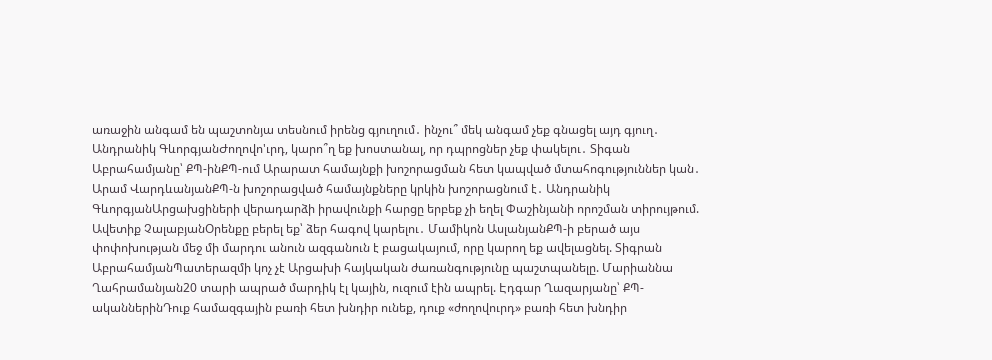առաջին անգամ են պաշտոնյա տեսնում իրենց գյուղում․ ինչու՞ մեկ անգամ չեք գնացել այդ գյուղ․ Անդրանիկ ԳևորգյանԺողովո'ւրդ, կարո՞ղ եք խոստանալ, որ դպրոցներ չեք փակելու․ Տիգան Աբրահամյանը՝ ՔՊ-ինՔՊ-ում Արարատ համայնքի խոշորացման հետ կապված մտահոգություններ կան․ Արամ ՎարդևանյանՔՊ-ն խոշորացված համայնքները կրկին խոշորացնում է․ Անդրանիկ ԳևորգյանԱրցախցիների վերադարձի իրավունքի հարցը երբեք չի եղել Փաշինյանի որոշման տիրույթում. Ավետիք ՉալաբյանՕրենքը բերել եք՝ ձեր հագով կարելու․ Մամիկոն ԱսլանյանՔՊ-ի բերած այս փոփոխության մեջ մի մարդու անուն ազգանուն է բացակայում, որը կարող եք ավելացնել. Տիգրան ԱբրահամյանՊատերազմի կոչ չէ Արցախի հայկական ժառանգությունը պաշտպանելը. Մարիաննա Ղահրամանյան20 տարի ապրած մարդիկ էլ կային, ուզում էին ապրել. Էդգար Ղազարյանը՝ ՔՊ-ականներինԴուք համազգային բառի հետ խնդիր ունեք, դուք «ժողովուրդ» բառի հետ խնդիր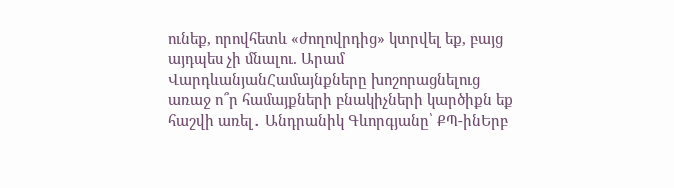ունեք, որովհետև «ժողովրդից» կտրվել եք, բայց այդպես չի մնալու. Արամ ՎարդևանյանՀամայնքները խոշորացնելուց առաջ ո՞ր համայքների բնակիչների կարծիքն եք հաշվի առել․ Անդրանիկ Գևորգյանը՝ ՔՊ-ինԵրբ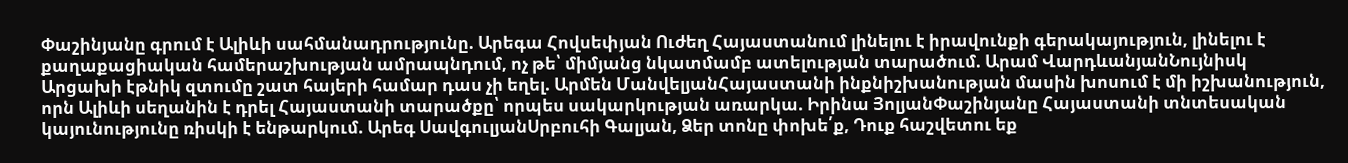Փաշինյանը գրում է Ալիևի սահմանադրությունը. Արեգա Հովսեփյան Ուժեղ Հայաստանում լինելու է իրավունքի գերակայություն, լինելու է քաղաքացիական համերաշխության ամրապնդում, ոչ թե՝ միմյանց նկատմամբ ատելության տարածում. Արամ ՎարդևանյանՆույնիսկ Արցախի էթնիկ զտումը շատ հայերի համար դաս չի եղել. Արմեն ՄանվելյանՀայաստանի ինքնիշխանության մասին խոսում է մի իշխանություն, որն Ալիևի սեղանին է դրել Հայաստանի տարածքը՝ որպես սակարկության առարկա. Իրինա ՅոլյանՓաշինյանը Հայաստանի տնտեսական կայունությունը ռիսկի է ենթարկում. Արեգ ՍավգուլյանՍրբուհի Գալյան, Ձեր տոնը փոխե՛ք, Դուք հաշվետու եք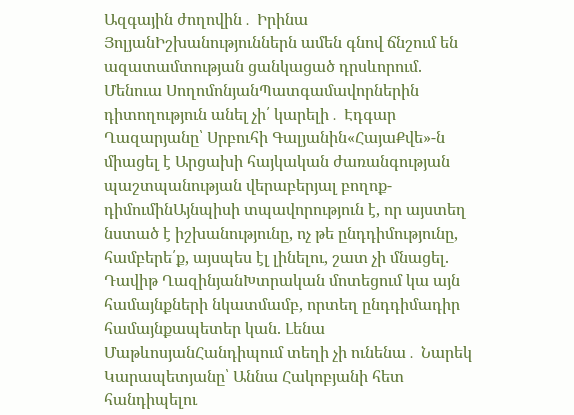Ազգային ժողովին․ Իրինա ՅոլյանԻշխանություններն ամեն գնով ճնշում են ազատամտության ցանկացած դրսևորում. Մենուա ՍողոմոնյանՊատգամավորներին դիտողություն անել չի՛ կարելի․ Էդգար Ղազարյանը՝ Սրբուհի Գալյանին«ՀայաՔվե»-ն միացել է Արցախի հայկական ժառանգության պաշտպանության վերաբերյալ բողոք-դիմումինԱյնպիսի տպավորություն է, որ այստեղ նստած է իշխանությունը, ոչ թե ընդդիմությունը, համբերե՛ք, այսպես էլ լինելու, շատ չի մնացել. Դավիթ ՂազինյանԽտրական մոտեցում կա այն համայնքների նկատմամբ, որտեղ ընդդիմադիր համայնքապետեր կան. Լենա ՄաթևոսյանՀանդիպում տեղի չի ունենա․ Նարեկ Կարապետյանը՝ Աննա Հակոբյանի հետ հանդիպելու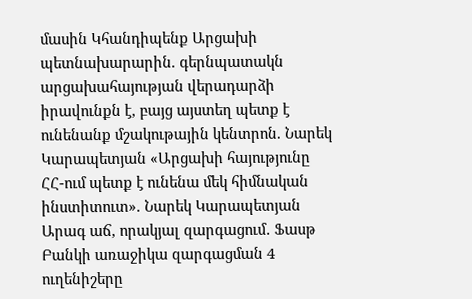մասին Կհանդիպենք Արցախի պետնախարարին. գերնպատակն արցախահայության վերադարձի իրավունքն է, բայց այստեղ պետք է ունենանք մշակութային կենտրոն. Նարեկ Կարապետյան «Արցախի հայությունը ՀՀ-ում պետք է ունենա մեկ հիմնական ինստիտուտ». Նարեկ Կարապետյան Արագ աճ, որակյալ զարգացում․ Ֆասթ Բանկի առաջիկա զարգացման 4 ուղենիշերը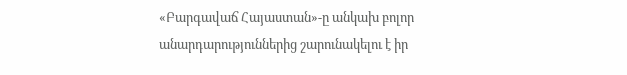«Բարգավաճ Հայաստան»-ը անկախ բոլոր անարդարություններից շարունակելու է իր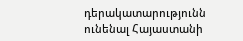դերակատարությունն ունենալ Հայաստանի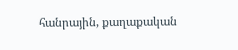հանրային, քաղաքական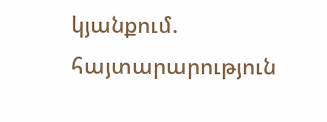կյանքում. հայտարարություն